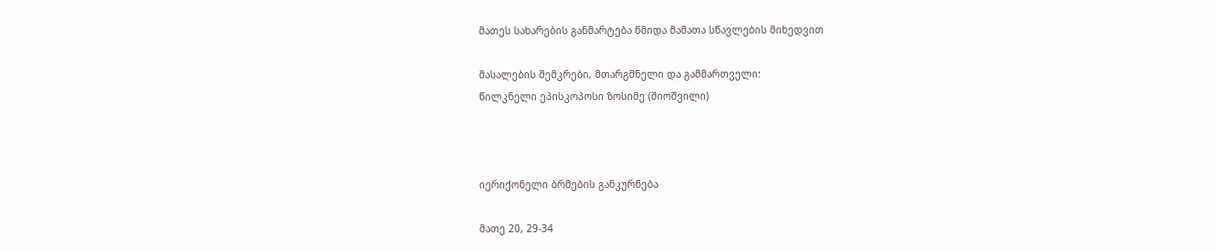მათეს სახარების განმარტება წმიდა მამათა სწავლების მიხედვით

მასალების შემკრები, მთარგმნელი და გამმართველი:
წილკნელი ეპისკოპოსი ზოსიმე (შიოშვილი)



იერიქონელი ბრმების განკურნება

მათე 20, 29-34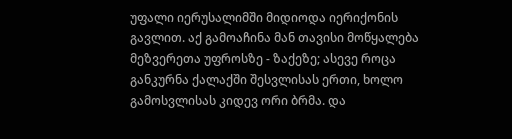უფალი იერუსალიმში მიდიოდა იერიქონის გავლით. აქ გამოაჩინა მან თავისი მოწყალება მეზვერეთა უფროსზე - ზაქეზე; ასევე როცა განკურნა ქალაქში შესვლისას ერთი, ხოლო გამოსვლისას კიდევ ორი ბრმა. და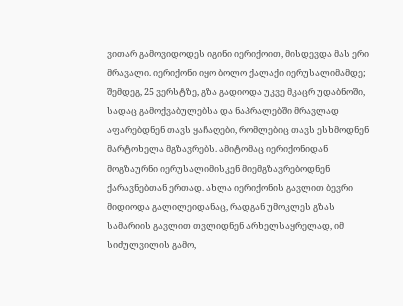ვითარ გამოვიდოდეს იგინი იერიქოით, მისდევდა მას ერი მრავალი. იერიქონი იყო ბოლო ქალაქი იერუსალიმამდე; შემდეგ, 25 ვერსტზე, გზა გადიოდა უკვე მკაცრ უდაბნოში, სადაც გამოქვაბულებსა და ნაპრალებში მრავლად აფარებდნენ თავს ყაჩაღები, რომლებიც თავს ესხმოდნენ მარტოხელა მგზავრებს. ამიტომაც იერიქონიდან მოგზაურნი იერუსალიმისკენ მიემგზავრებოდნენ ქარავნებთან ერთად. ახლა იერიქონის გავლით ბევრი მიდიოდა გალილეიდანაც, რადგან უმოკლეს გზას სამარიის გავლით თვლიდნენ არხელსაყრელად, იმ სიძულვილის გამო,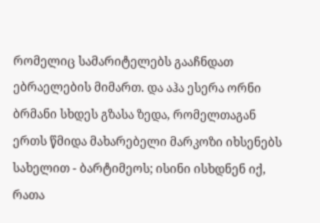რომელიც სამარიტელებს გააჩნდათ ებრაელების მიმართ. და აჰა ესერა ორნი ბრმანი სხდეს გზასა ზედა, რომელთაგან ერთს წმიდა მახარებელი მარკოზი იხსენებს სახელით - ბარტიმეოს; ისინი ისხდნენ იქ, რათა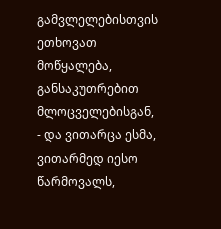გამვლელებისთვის ეთხოვათ მოწყალება, განსაკუთრებით მლოცველებისგან, - და ვითარცა ესმა, ვითარმედ იესო წარმოვალს,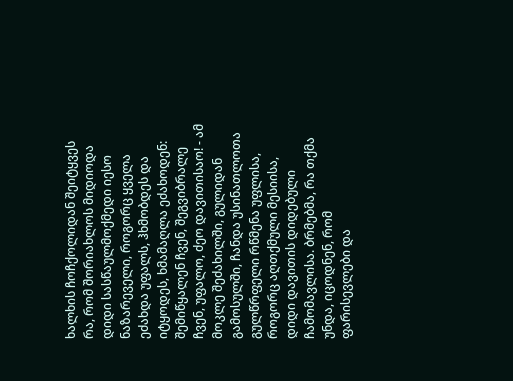ხალხის ჩოჩქოლიდან შეიტყვეს რა, რომ შორიახლოს მიდიოდა დიდი სასწაულმოქმედი იესო ნაზარეველი, როგორც ყველა ეძახდა უფალს, ჰხმობდეს და იტყოდეს, ხმამაღლა ეძახოდენ: შემიწყალენ ჩვენ, შეგვიბრალე ჩვენ, უფალო, ძეო დავითისაო! - ამ მოკლე შეძახილში, გულიდან გამოსულში, ჩანდა უსინათლოთა გულწრფელი რწმენა უფლისა, როგორც აღთქმული მესიისა, დიდი დავითის დიდებული ჩამომავლისა. ბრმებმა, რა თქმა უნდა, იცოდნენ, რომ ფარისევლები და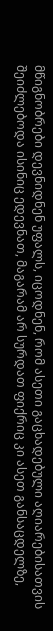მწიგნობრები დევნიდნენ უფალს, იცოდნენ, რომ ასეთი გაცხადებული აღიარებისათვის შეიძლებოდა ისინიც ედევნათ, მაგარამ არ სურდათ ფიქრიც კი ასეთ განსაცდელზე,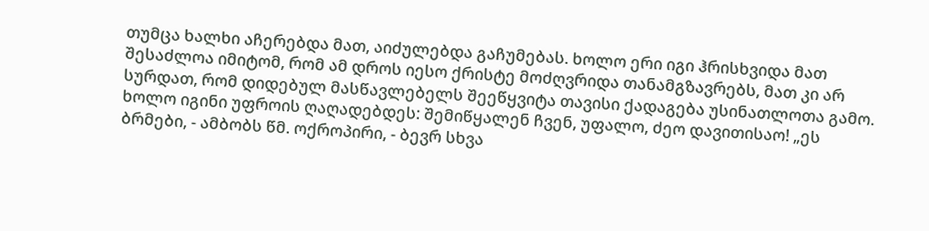თუმცა ხალხი აჩერებდა მათ, აიძულებდა გაჩუმებას. ხოლო ერი იგი ჰრისხვიდა მათ შესაძლოა იმიტომ, რომ ამ დროს იესო ქრისტე მოძღვრიდა თანამგზავრებს, მათ კი არ სურდათ, რომ დიდებულ მასწავლებელს შეეწყვიტა თავისი ქადაგება უსინათლოთა გამო. ხოლო იგინი უფროის ღაღადებდეს: შემიწყალენ ჩვენ, უფალო, ძეო დავითისაო! „ეს ბრმები, - ამბობს წმ. ოქროპირი, - ბევრ სხვა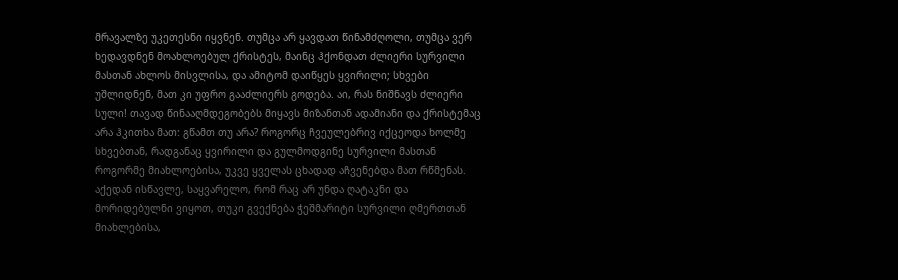მრავალზე უკეთესნი იყვნენ. თუმცა არ ყავდათ წინამძღოლი, თუმცა ვერ ხედავდნენ მოახლოებულ ქრისტეს, მაინც ჰქონდათ ძლიერი სურვილი მასთან ახლოს მისვლისა, და ამიტომ დაიწყეს ყვირილი; სხვები უშლიდნენ, მათ კი უფრო გააძლიერს გოდება. აი, რას ნიშნავს ძლიერი სული! თავად წინააღმდეგობებს მიყავს მიზანთან ადამიანი და ქრისტემაც არა ჰკითხა მათ: გწამთ თუ არა? როგორც ჩვეულებრივ იქცეოდა ხოლმე სხვებთან, რადგანაც ყვირილი და გულმოდგინე სურვილი მასთან როგორმე მიახლოებისა, უკვე ყველას ცხადად აჩვენებდა მათ რწმენას. აქედან ისწავლე, საყვარელო, რომ რაც არ უნდა ღატაკნი და მორიდებულნი ვიყოთ, თუკი გვექნება ჭეშმარიტი სურვილი ღმერთთან მიახლებისა,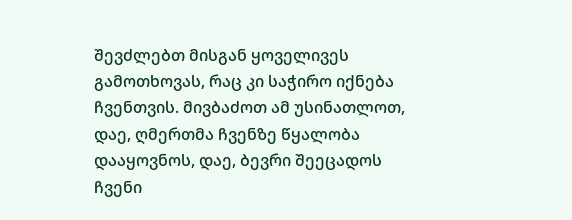შევძლებთ მისგან ყოველივეს გამოთხოვას, რაც კი საჭირო იქნება ჩვენთვის. მივბაძოთ ამ უსინათლოთ, დაე, ღმერთმა ჩვენზე წყალობა დააყოვნოს, დაე, ბევრი შეეცადოს ჩვენი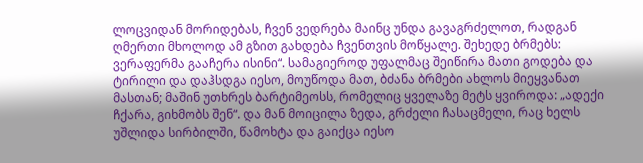ლოცვიდან მორიდებას, ჩვენ ვედრება მაინც უნდა გავაგრძელოთ, რადგან ღმერთი მხოლოდ ამ გზით გახდება ჩვენთვის მოწყალე. შეხედე ბრმებს: ვერაფერმა გააჩერა ისინი“. სამაგიეროდ უფალმაც შეიწირა მათი გოდება და ტირილი და დაჰსდგა იესო, მოუწოდა მათ, ბძანა ბრმები ახლოს მიეყვანათ მასთან; მაშინ უთხრეს ბარტიმეოსს, რომელიც ყველაზე მეტს ყვიროდა: „ადექი ჩქარა, გიხმობს შენ“. და მან მოიცილა ზედა, გრძელი ჩასაცმელი, რაც ხელს უშლიდა სირბილში, წამოხტა და გაიქცა იესო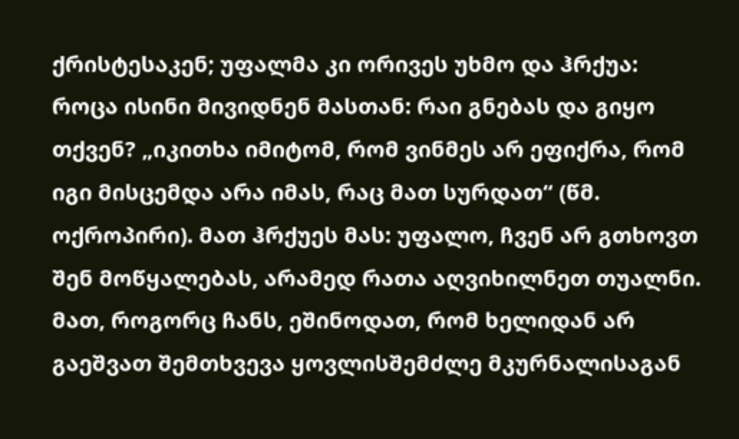ქრისტესაკენ; უფალმა კი ორივეს უხმო და ჰრქუა: როცა ისინი მივიდნენ მასთან: რაი გნებას და გიყო თქვენ? „იკითხა იმიტომ, რომ ვინმეს არ ეფიქრა, რომ იგი მისცემდა არა იმას, რაც მათ სურდათ“ (წმ. ოქროპირი). მათ ჰრქუეს მას: უფალო, ჩვენ არ გთხოვთ შენ მოწყალებას, არამედ რათა აღვიხილნეთ თუალნი. მათ, როგორც ჩანს, ეშინოდათ, რომ ხელიდან არ გაეშვათ შემთხვევა ყოვლისშემძლე მკურნალისაგან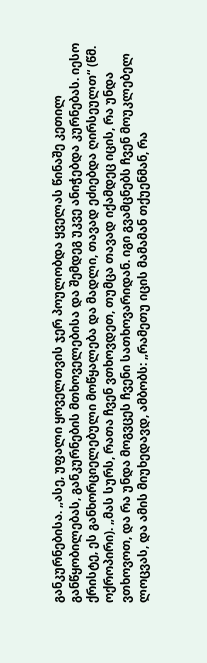განკურნებისა. „ასე, უფალი ყოველთვის ჯერ პოულობდა ყველას წინაშე კეთილ განწყობილებას, განკურნების მთხოველებისა და შემდეგ უკვე ანიჭებდა კურნებას. იესო ქრისტე, ეს განხორციელებული მოწყალება და მადლი, თავად ეძიებდა ღირსეულთ“ (წმ. ოქროპირი). „მას სურს, რათა ჩვენ ვთხოვდეთ, თუმცა თავად იქამდეც იცის, რა უნდა ვთხოვოთ, და რა უნდა მოგვცეს ჩვენი სათხოვარიდან. იგი გვამცნებს ჩვენ მოუკლებელ ლოცვას, და ამის მიუხედავდ, ამბობს: „რამეთუ იცის მამამან თქუენმან, რა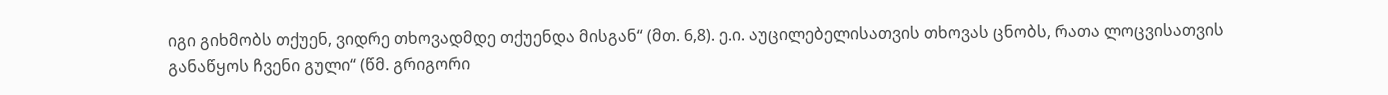იგი გიხმობს თქუენ, ვიდრე თხოვადმდე თქუენდა მისგან“ (მთ. 6,8). ე.ი. აუცილებელისათვის თხოვას ცნობს, რათა ლოცვისათვის განაწყოს ჩვენი გული“ (წმ. გრიგორი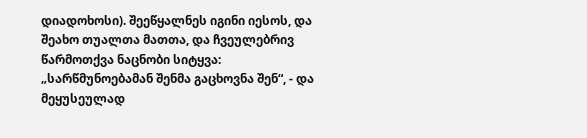დიადოხოსი). შეეწყალნეს იგინი იესოს, და შეახო თუალთა მათთა, და ჩვეულებრივ წარმოთქვა ნაცნობი სიტყვა: „სარწმუნოებამან შენმა გაცხოვნა შენ“, - და მეყუსეულად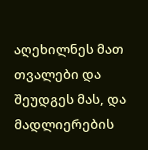აღეხილნეს მათ თვალები და შეუდგეს მას, და მადლიერების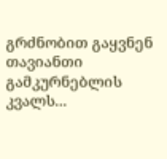გრძნობით გაყვნენ თავიანთი გამკურნებლის კვალს...